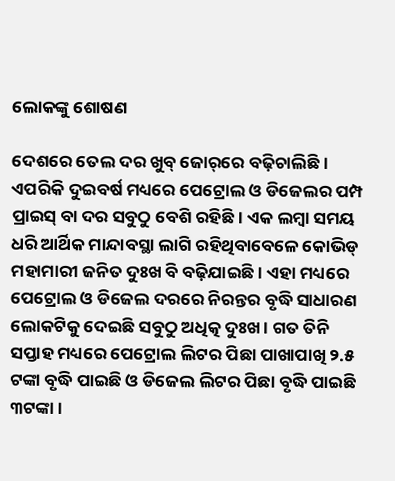ଲୋକଙ୍କୁ ଶୋଷଣ

ଦେଶରେ ତେଲ ଦର ଖୁବ୍‌ ଜୋର୍‌ରେ ବଢ଼ିଚାଲିଛି। ଏପରିକି ଦୁଇବର୍ଷ ମଧ୍ୟରେ ପେଟ୍ରୋଲ ଓ ଡିଜେଲର ପମ୍ପ ପ୍ରାଇସ୍‌ ବା ଦର ସବୁଠୁ ବେଶି ରହିଛି। ଏକ ଲମ୍ବା ସମୟ ଧରି ଆର୍ଥିକ ମାନ୍ଦାବସ୍ଥା ଲାଗି ରହିଥିବାବେଳେ କୋଭିଡ୍‌ ମହାମାରୀ ଜନିତ ଦୁଃଖ ବି ବଢ଼ିଯାଇଛି। ଏହା ମଧ୍ୟରେ ପେଟ୍ରୋଲ ଓ ଡିଜେଲ ଦରରେ ନିରନ୍ତର ବୃଦ୍ଧି ସାଧାରଣ ଲୋକଟିକୁ ଦେଇଛି ସବୁଠୁ ଅଧିତ୍କ ଦୁଃଖ । ଗତ ତିନି ସପ୍ତାହ ମଧ୍ୟରେ ପେଟ୍ରୋଲ ଲିଟର ପିଛା ପାଖାପାଖି ୨.୫ ଟଙ୍କା ବୃଦ୍ଧି ପାଇଛି ଓ ଡିଜେଲ ଲିଟର ପିଛା ବୃଦ୍ଧି ପାଇଛି ୩ଟଙ୍କା।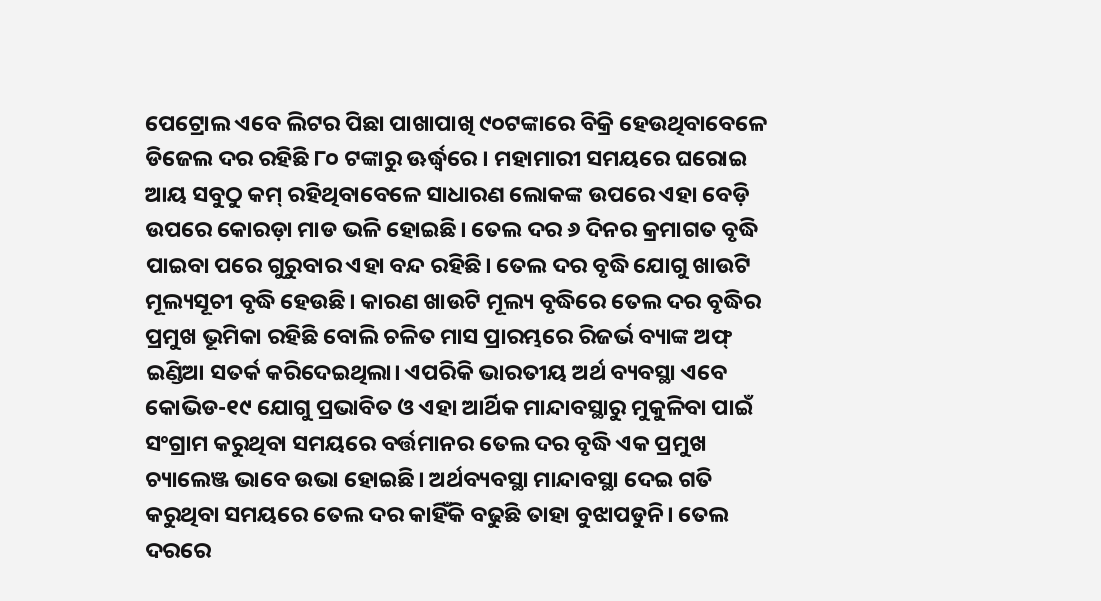ପେଟ୍ରୋଲ ଏବେ ଲିଟର ପିଛା ପାଖାପାଖି ୯୦ଟଙ୍କାରେ ବିକ୍ରି ହେଉଥିବାବେଳେ ଡିଜେଲ ଦର ରହିଛି ୮୦ ଟଙ୍କାରୁ ଊର୍ଦ୍ଧ୍ୱରେ । ମହାମାରୀ ସମୟରେ ଘରୋଇ ଆୟ ସବୁଠୁ କମ୍‌ ରହିଥିବାବେଳେ ସାଧାରଣ ଲୋକଙ୍କ ଉପରେ ଏହା ବେଡ଼ି ଉପରେ କୋରଡ଼ା ମାଡ ଭଳି ହୋଇଛି। ତେଲ ଦର ୬ ଦିନର କ୍ରମାଗତ ବୃଦ୍ଧି ପାଇବା ପରେ ଗୁରୁବାର ଏହା ବନ୍ଦ ରହିଛି। ତେଲ ଦର ବୃଦ୍ଧି ଯୋଗୁ ଖାଉଟି ମୂଲ୍ୟସୂଚୀ ବୃଦ୍ଧି ହେଉଛି। କାରଣ ଖାଉଟି ମୂଲ୍ୟ ବୃଦ୍ଧିରେ ତେଲ ଦର ବୃଦ୍ଧିର ପ୍ରମୁଖ ଭୂମିକା ରହିଛି ବୋଲି ଚଳିତ ମାସ ପ୍ରାରମ୍ଭରେ ରିଜର୍ଭ ବ୍ୟାଙ୍କ ଅଫ୍‌ ଇଣ୍ଡିଆ ସତର୍କ କରିଦେଇଥିଲା। ଏପରିକି ଭାରତୀୟ ଅର୍ଥ ବ୍ୟବସ୍ଥା ଏବେ କୋଭିଡ-୧୯ ଯୋଗୁ ପ୍ରଭାବିତ ଓ ଏହା ଆର୍ଥିକ ମାନ୍ଦାବସ୍ଥାରୁ ମୁକୁଳିବା ପାଇଁ ସଂଗ୍ରାମ କରୁଥିବା ସମୟରେ ବର୍ତ୍ତମାନର ତେଲ ଦର ବୃଦ୍ଧି ଏକ ପ୍ରମୁଖ ଚ୍ୟାଲେଞ୍ଜ ଭାବେ ଉଭା ହୋଇଛି। ଅର୍ଥବ୍ୟବସ୍ଥା ମାନ୍ଦାବସ୍ଥା ଦେଇ ଗତି କରୁଥିବା ସମୟରେ ତେଲ ଦର କାହିଁକି ବଢୁଛି ତାହା ବୁଝାପଡୁନି। ତେଲ ଦରରେ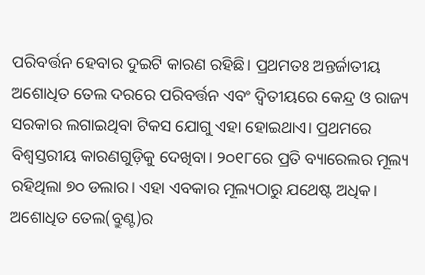ପରିବର୍ତ୍ତନ ହେବାର ଦୁଇଟି କାରଣ ରହିଛି। ପ୍ରଥମତଃ ଅନ୍ତର୍ଜାତୀୟ ଅଶୋଧିତ ତେଲ ଦରରେ ପରିବର୍ତ୍ତନ ଏବଂ ଦ୍ୱିତୀୟରେ କେନ୍ଦ୍ର ଓ ରାଜ୍ୟ ସରକାର ଲଗାଇଥିବା ଟିକସ ଯୋଗୁ ଏହା ହୋଇଥାଏ। ପ୍ରଥମରେ ବିଶ୍ୱସ୍ତରୀୟ କାରଣଗୁଡ଼ିକୁ ଦେଖିବା। ୨୦୧୮ରେ ପ୍ରତି ବ୍ୟାରେଲର ମୂଲ୍ୟ ରହିଥିଲା ୭୦ ଡଲାର। ଏହା ଏବକାର ମୂଲ୍ୟଠାରୁ ଯଥେଷ୍ଟ ଅଧିକ। ଅଶୋଧିତ ତେଲ(ବ୍ରୁଣ୍ଟ)ର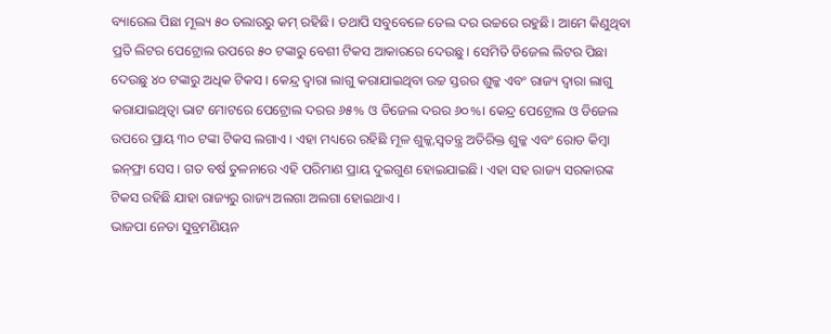ବ୍ୟାରେଲ ପିଛା ମୂଲ୍ୟ ୫୦ ଡଲାରରୁ କମ୍‌ ରହିଛି। ତଥାପି ସବୁବେଳେ ତେଲ ଦର ଉଚ୍ଚରେ ରହୁଛି। ଆମେ କିଣୁଥିବା ପ୍ରତି ଲିଟର ପେଟ୍ରୋଲ ଉପରେ ୫୦ ଟଙ୍କାରୁ ବେଶୀ ଟିକସ ଆକାରରେ ଦେଉଛୁ। ସେମିତି ଡିଜେଲ ଲିଟର ପିଛା ଦେଉଛୁ ୪୦ ଟଙ୍କାରୁ ଅଧିକ ଟିକସ । କେନ୍ଦ୍ର ଦ୍ୱାରା ଲାଗୁ କରାଯାଇଥିବା ଉଚ୍ଚ ସ୍ତରର ଶୁଳ୍କ ଏବଂ ରାଜ୍ୟ ଦ୍ୱାରା ଲାଗୁ କରାଯାଇଥିତ୍ବା ଭାଟ ମୋଟରେ ପେଟ୍ରୋଲ ଦରର ୬୫% ଓ ଡିଜେଲ ଦରର ୬୦%। କେନ୍ଦ୍ର ପେଟ୍ରୋଲ ଓ ଡିଜେଲ ଉପରେ ପ୍ରାୟ ୩୦ ଟଙ୍କା ଟିକସ ଲଗାଏ। ଏହା ମଧ୍ୟରେ ରହିଛି ମୂଳ ଶୁଳ୍କ,ସ୍ବତନ୍ତ୍ର ଅତିରିକ୍ତ ଶୁଳ୍କ ଏବଂ ରୋଡ କିମ୍ବା ଇନ୍‌ଫ୍ରା ସେସ। ଗତ ବର୍ଷ ତୁଳନାରେ ଏହି ପରିମାଣ ପ୍ରାୟ ଦୁଇଗୁଣ ହୋଇଯାଇଛି। ଏହା ସହ ରାଜ୍ୟ ସରକାରଙ୍କ ଟିକସ ରହିଛି ଯାହା ରାଜ୍ୟରୁ ରାଜ୍ୟ ଅଲଗା ଅଲଗା ହୋଇଥାଏ।
ଭାଜପା ନେତା ସୁବ୍ରମଣିୟନ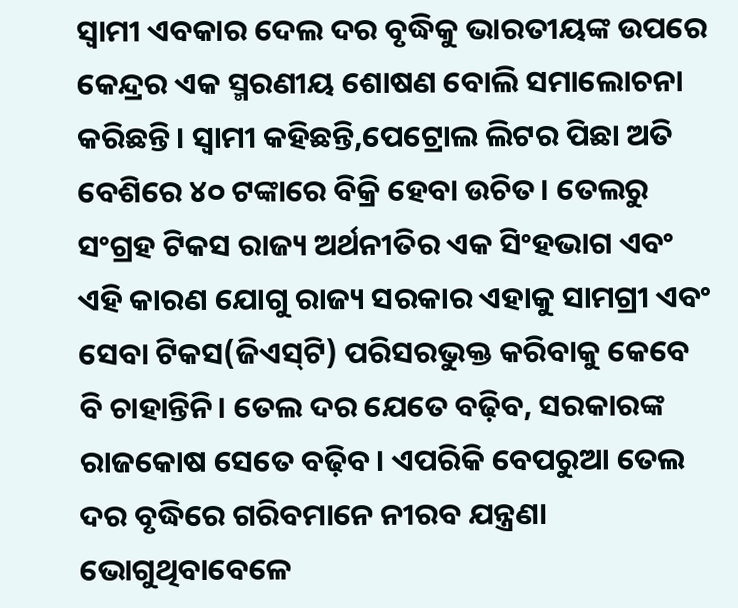ସ୍ବାମୀ ଏବକାର ଦେଲ ଦର ବୃଦ୍ଧିକୁ ଭାରତୀୟଙ୍କ ଉପରେ କେନ୍ଦ୍ରର ଏକ ସ୍ମରଣୀୟ ଶୋଷଣ ବୋଲି ସମାଲୋଚନା କରିଛନ୍ତି। ସ୍ବାମୀ କହିଛନ୍ତି,ପେଟ୍ରୋଲ ଲିଟର ପିଛା ଅତି ବେଶିରେ ୪୦ ଟଙ୍କାରେ ବିକ୍ରି ହେବା ଉଚିତ। ତେଲରୁ ସଂଗ୍ରହ ଟିକସ ରାଜ୍ୟ ଅର୍ଥନୀତିର ଏକ ସିଂହଭାଗ ଏବଂ ଏହି କାରଣ ଯୋଗୁ ରାଜ୍ୟ ସରକାର ଏହାକୁ ସାମଗ୍ରୀ ଏବଂ ସେବା ଟିକସ(ଜିଏସ୍‌ଟି) ପରିସରଭୁକ୍ତ କରିବାକୁ କେବେ ବି ଚାହାନ୍ତିନି। ତେଲ ଦର ଯେତେ ବଢ଼ିବ, ସରକାରଙ୍କ ରାଜକୋଷ ସେତେ ବଢ଼ିବ। ଏପରିକି ବେପରୁଆ ତେଲ ଦର ବୃଦ୍ଧିରେ ଗରିବମାନେ ନୀରବ ଯନ୍ତ୍ରଣା ଭୋଗୁଥିବାବେଳେ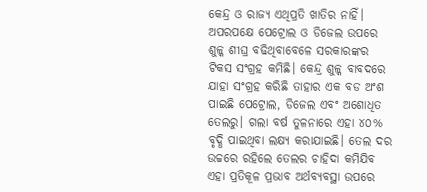କେନ୍ଦ୍ର ଓ ରାଜ୍ୟ ଏଥିପ୍ରତି ଖାତିର ନାହିଁ। ଅପରପକ୍ଷେ ପେଟ୍ରୋଲ ଓ ଡିଜେଲ ଉପରେ ଶୁଳ୍କ ଶୀଘ୍ର ବଢିଥିବାବେଳେ ସରକାରଙ୍କର ଟିକସ ସଂଗ୍ରହ କମିଛି। କେନ୍ଦ୍ର ଶୁଳ୍କ ବାବଦରେ ଯାହା ସଂଗ୍ରହ କରିଛି ତାହାର ଏକ ବଡ ଅଂଶ ପାଇଛି ପେଟ୍ରୋଲ, ଡିଜେଲ ଏବଂ ଅଶୋଧିତ ତେଲରୁ। ଗଲା ବର୍ଷ ତୁଳନାରେ ଏହା ୪୦% ବୃଦ୍ଧି ପାଇଥିବା ଲକ୍ଷ୍ୟ କରାଯାଇଛି। ତେଲ ଦର ଉଚ୍ଚରେ ରହିଲେ ତେଲର ଚାହିଦା କମିଯିବ ଏହା ପ୍ରତିକୂଳ ପ୍ରଭାବ ଅର୍ଥବ୍ୟବସ୍ଥା ଉପରେ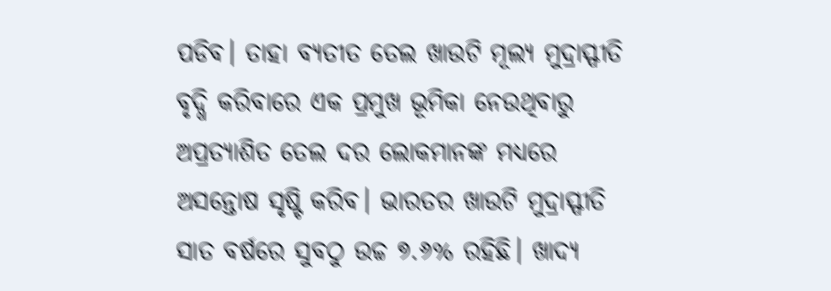ପଡିବ। ତାହା ବ୍ୟତୀତ ତେଲ ଖାଉଟି ମୂଲ୍ୟ ମୁଦ୍ରାସ୍ଫୀତି ବୃଦ୍ଧି କରିବାରେ ଏକ ପ୍ରମୁଖ ଭୂମିକା ନେଉଥିବାରୁ ଅପ୍ରତ୍ୟାଶିତ ତେଲ ଦର ଲୋକମାନଙ୍କ ମଧ୍ୟରେ ଅସନ୍ତୋଷ ସୃଷ୍ଟି କରିବ। ଭାରତର ଖାଉଟି ମୁଦ୍ରାସ୍ଫୀତି ସାତ ବର୍ଷରେ ସୁବଠୁ ଉଚ୍ଚ ୭.୬% ରହିଛି। ଖାଦ୍ୟ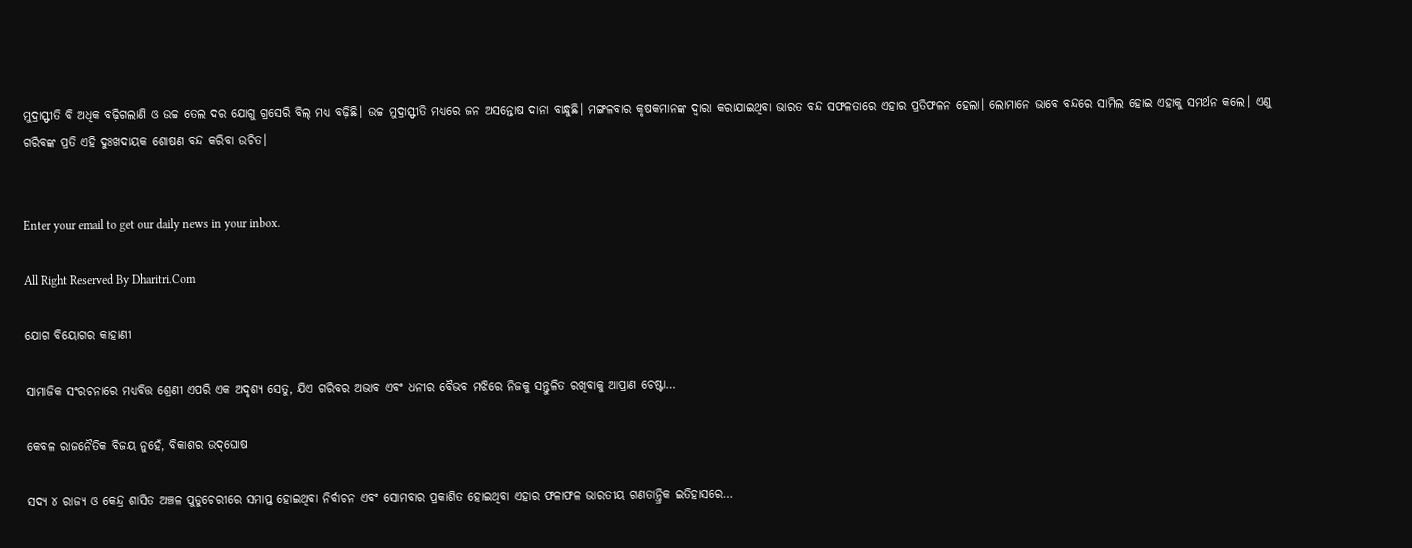ମୁଦ୍ରାସ୍ଫୀତି ବି ଅଧିକ ବଢ଼ିଗଲାଣି ଓ ଉଚ୍ଚ ତେଲ ଦର ଯୋଗୁ ଗ୍ରସେରି ବିଲ୍‌ ମଧ୍ୟ ବଢ଼ିଛି। ଉଚ୍ଚ ମୁଦ୍ରାସ୍ଫୀତି ମଧ୍ୟରେ ଜନ ଅସନ୍ତୋଷ ଦାନା ବାନ୍ଧୁଛି। ମଙ୍ଗଳବାର କୃଷକମାନଙ୍କ ଦ୍ୱାରା କରାଯାଇଥିବା ଭାରତ ବନ୍ଦ ସଫଳତାରେ ଏହାର ପ୍ରତିଫଳନ ହେଲା। ଲୋମାନେ ଭାବେ ବନ୍ଦରେ ସାମିଲ ହୋଇ ଏହାକୁ ସମର୍ଥନ କଲେ। ଏଣୁ ଗରିବଙ୍କ ପ୍ରତି ଏହି ଦୁଃଖଦାୟକ ଶୋଷଣ ବନ୍ଦ କରିବା ଉଚିତ।


Enter your email to get our daily news in your inbox.

All Right Reserved By Dharitri.Com

ଯୋଗ ବିୟୋଗର କାହାଣୀ

ସାମାଜିକ ସଂରଚନାରେ ମଧ୍ୟବିତ୍ତ ଶ୍ରେଣୀ ଏପରି ଏକ ଅଦୃଶ୍ୟ ସେତୁ, ଯିଏ ଗରିବର ଅଭାବ ଏବଂ ଧନୀର ବୈଭବ ମଝିରେ ନିଜକୁ ସନ୍ତୁଳିତ ରଖିବାକୁ ଆପ୍ରାଣ ଚେଷ୍ଟା…

କେବଳ ରାଜନୈତିକ ବିଜୟ ନୁହେଁ, ବିକାଶର ଉଦ୍‌ଘୋଷ

ସଦ୍ୟ ୪ ରାଜ୍ୟ ଓ କେନ୍ଦ୍ର ଶାସିତ ଅଞ୍ଚଳ ପୁଡୁଚେରୀରେ ସମାପ୍ତ ହୋଇଥିବା ନିର୍ବାଚନ ଏବଂ ସୋମବାର ପ୍ରକାଶିତ ହୋଇଥିବା ଏହାର ଫଳାଫଳ ଭାରତୀୟ ଗଣତାନ୍ତ୍ରିକ ଇତିହାସରେ…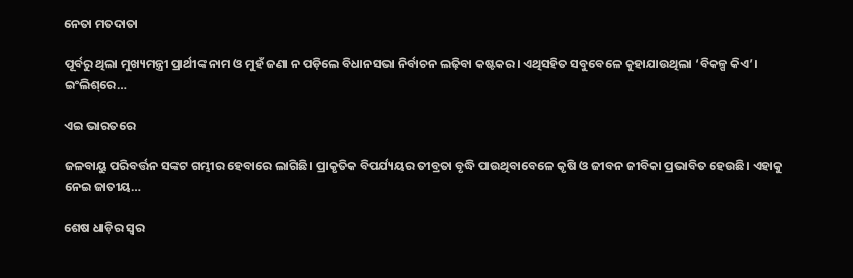ନେତା ମତଦାତା

ପୂର୍ବରୁ ଥିଲା ମୁଖ୍ୟମନ୍ତ୍ରୀ ପ୍ରାର୍ଥୀଙ୍କ ନାମ ଓ ମୁହଁ ଜଣା ନ ପଡ଼ିଲେ ବିଧାନସଭା ନିର୍ବାଚନ ଲଢ଼ିବା କଷ୍ଟକର। ଏଥିସହିତ ସବୁବେଳେ କୁହାଯାଉଥିଲା ‘ବିକଳ୍ପ କିଏ’। ଇଂଲିଶ୍‌ରେ…

ଏଇ ଭାରତରେ

ଜଳବାୟୁ ପରିବର୍ତ୍ତନ ସଙ୍କଟ ଗମ୍ଭୀର ହେବାରେ ଲାଗିଛି। ପ୍ରାକୃତିକ ବିପର୍ଯ୍ୟୟର ତୀବ୍ରତା ବୃଦ୍ଧି ପାଉଥିବାବେଳେ କୃଷି ଓ ଜୀବନ ଜୀବିକା ପ୍ରଭାବିତ ହେଉଛି। ଏହାକୁ ନେଇ ଜାତୀୟ…

ଶେଷ ଧାଡ଼ିର ସ୍ବର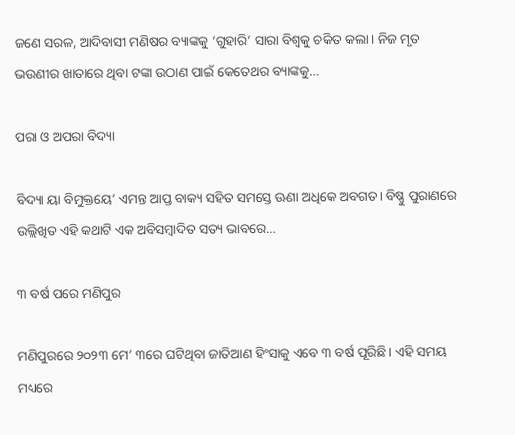ଜଣେ ସରଳ, ଆଦିବାସୀ ମଣିଷର ବ୍ୟାଙ୍କକୁ ‘ଗୁହାରି’ ସାରା ବିଶ୍ୱକୁ ଚକିତ କଲା। ନିଜ ମୃତ ଭଉଣୀର ଖାତାରେ ଥିବା ଟଙ୍କା ଉଠାଣ ପାଇଁ କେତେଥର ବ୍ୟାଙ୍କକୁ…

ପରା ଓ ଅପରା ବିଦ୍ୟା

ବିଦ୍ୟା ୟା ବିମୁକ୍ତୟେ’ ଏମନ୍ତ ଆପ୍ତ ବାକ୍ୟ ସହିତ ସମସ୍ତେ ଊଣା ଅଧିକେ ଅବଗତ। ବିଷ୍ଣୁ ପୁରାଣରେ ଉଲ୍ଲିଖିତ ଏହି କଥାଟି ଏକ ଅବିସମ୍ବାଦିତ ସତ୍ୟ ଭାବରେ…

୩ ବର୍ଷ ପରେ ମଣିପୁର

ମଣିପୁରରେ ୨୦୨୩ ମେ’ ୩ରେ ଘଟିଥିବା ଜାତିଆଣ ହିଂସାକୁ ଏବେ ୩ ବର୍ଷ ପୂରିଛି। ଏହି ସମୟ ମଧ୍ୟରେ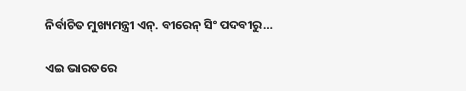ନିର୍ବାଚିତ ମୁଖ୍ୟମନ୍ତ୍ରୀ ଏନ୍‌. ବୀରେନ୍‌ ସିଂ ପଦବୀରୁ…

ଏଇ ଭାରତରେ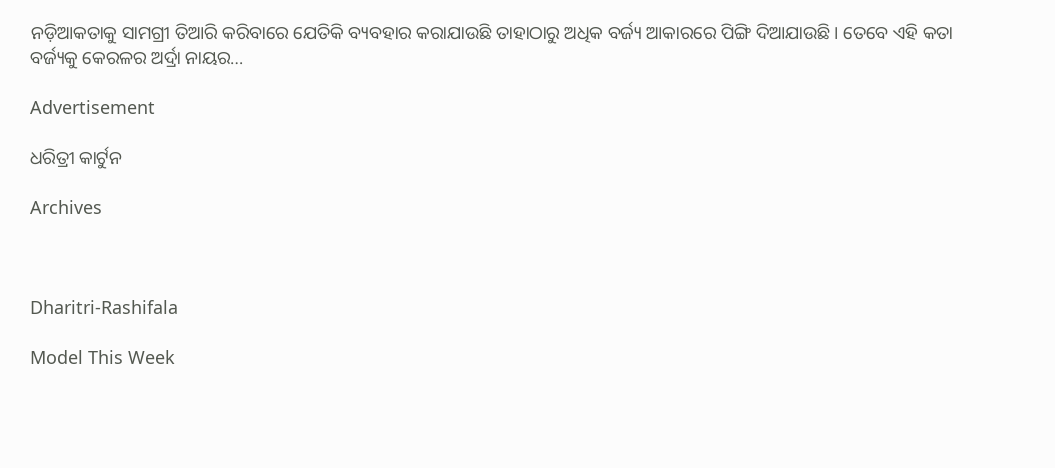ନଡ଼ିଆକତାକୁ ସାମଗ୍ରୀ ତିଆରି କରିବାରେ ଯେତିକି ବ୍ୟବହାର କରାଯାଉଛି ତାହାଠାରୁ ଅଧିକ ବର୍ଜ୍ୟ ଆକାରରେ ପିଙ୍ଗି ଦିଆଯାଉଛି। ତେବେ ଏହି କତା ବର୍ଜ୍ୟକୁ କେରଳର ଅର୍ଦ୍ରା ନାୟର…

Advertisement

ଧରିତ୍ରୀ କାର୍ଟୁନ

Archives



Dharitri-Rashifala

Model This Week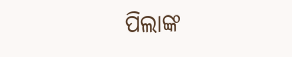ପିଲାଙ୍କ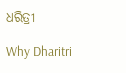ଧରିତ୍ରୀ

Why Dharitri